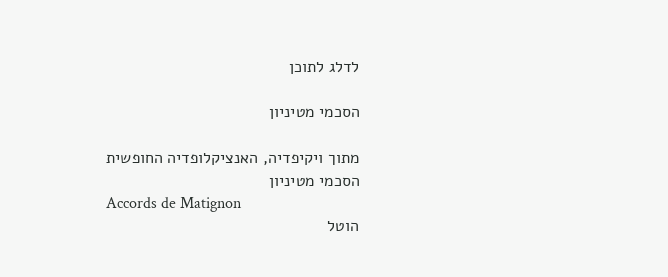לדלג לתוכן

הסכמי מטיניון

מתוך ויקיפדיה, האנציקלופדיה החופשית
הסכמי מטיניון
Accords de Matignon
הוטל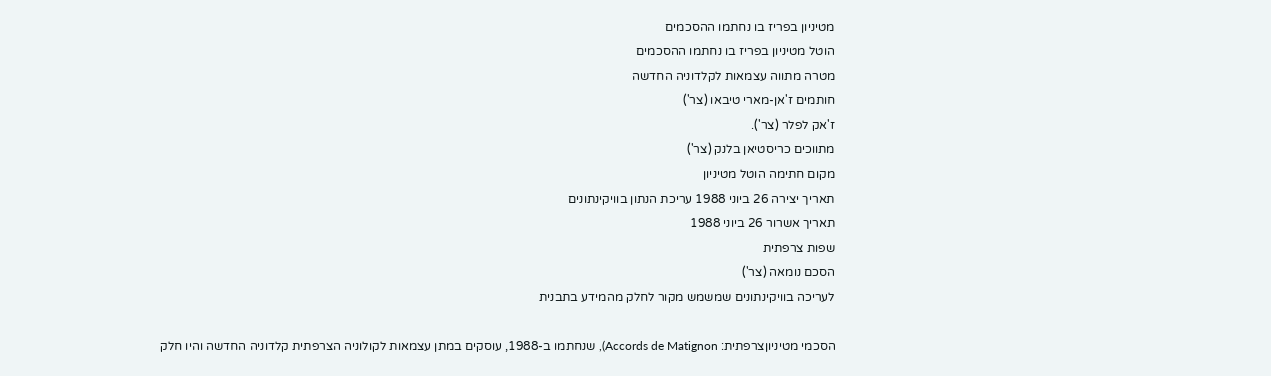מטיניון בפריז בו נחתמו ההסכמים
הוטל מטיניון בפריז בו נחתמו ההסכמים
מטרה מתווה עצמאות לקלדוניה החדשה
חותמים ז'אן-מארי טיבאו (צר')
ז'אק לפלר (צר').
מתווכים כריסטיאן בלנק (צר')
מקום חתימה הוטל מטיניון
תאריך יצירה 26 ביוני 1988 עריכת הנתון בוויקינתונים
תאריך אשרור 26 ביוני 1988
שפות צרפתית
הסכם נומאה (צר')
לעריכה בוויקינתונים שמשמש מקור לחלק מהמידע בתבנית

הסכמי מטיניוןצרפתית: Accords de Matignon), שנחתמו ב-1988, עוסקים במתן עצמאות לקולוניה הצרפתית קלדוניה החדשה והיו חלק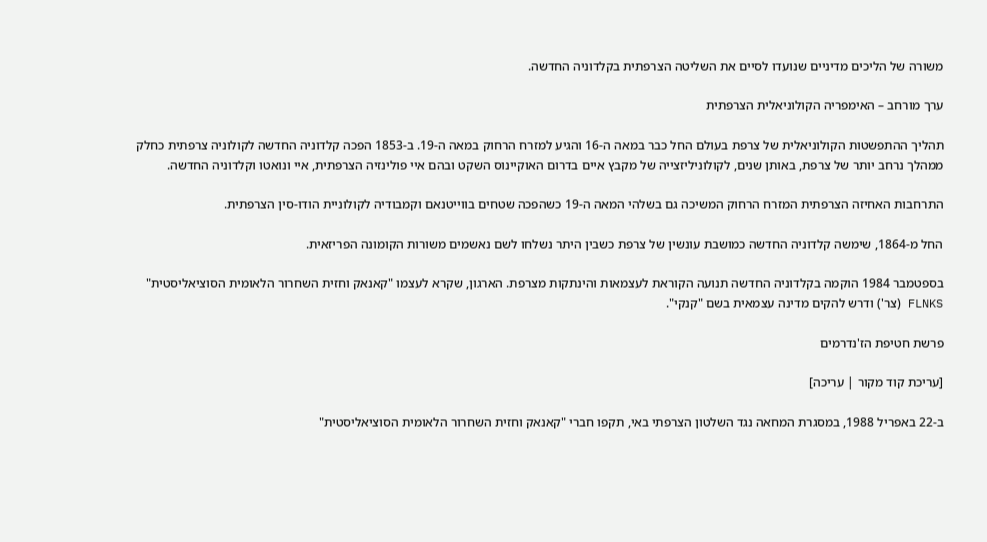משורה של הליכים מדיניים שנועדו לסיים את השליטה הצרפתית בקלדוניה החדשה.

ערך מורחב – האימפריה הקולוניאלית הצרפתית

תהליך ההתפשטות הקולוניאלית של צרפת בעולם החל כבר במאה ה-16 והגיע למזרח הרחוק במאה ה-19. ב-1853 הפכה קלדוניה החדשה לקולוניה צרפתית כחלק ממהלך נרחב יותר של צרפת, באותן שנים, לקולוניליזצייה של מקבץ איים בדרום האוקיינוס השקט ובהם איי פולינזיה הצרפתית, איי ונואטו וקלדוניה החדשה.

התרחבות האחיזה הצרפתית המזרח הרחוק המשיכה גם בשלהי המאה ה-19 כשהפכה שטחים בווייטנאם וקמבודיה לקולוניית הודו-סין הצרפתית.

החל מ-1864, שימשה קלדוניה החדשה כמושבת עונשין של צרפת כשבין היתר נשלחו לשם נאשמים משורות הקומונה הפריזאית.

בספטמבר 1984 הוקמה בקלדוניה החדשה תנועה הקוראת לעצמאות והינתקות מצרפת. הארגון, שקרא לעצמו "קאנאק וחזית השחרור הלאומית הסוציאליסטית" FLNKS (צר') ודרש להקים מדינה עצמאית בשם "קנקי".

פרשת חטיפת הז'נדרמים

[עריכת קוד מקור | עריכה]

ב-22 באפריל 1988, במסגרת המחאה נגד השלטון הצרפתי באי, תקפו חברי "קאנאק וחזית השחרור הלאומית הסוציאליסטית"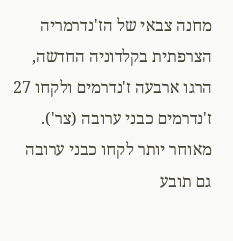מחנה צבאי של הז'נדרמריה הצרפתית בקלדוניה החדשה, הרגו ארבעה ז'נדרמים ולקחו 27 ז'נדרמים כבני ערובה (צר'). מאוחר יותר לקחו כבני ערובה גם תובע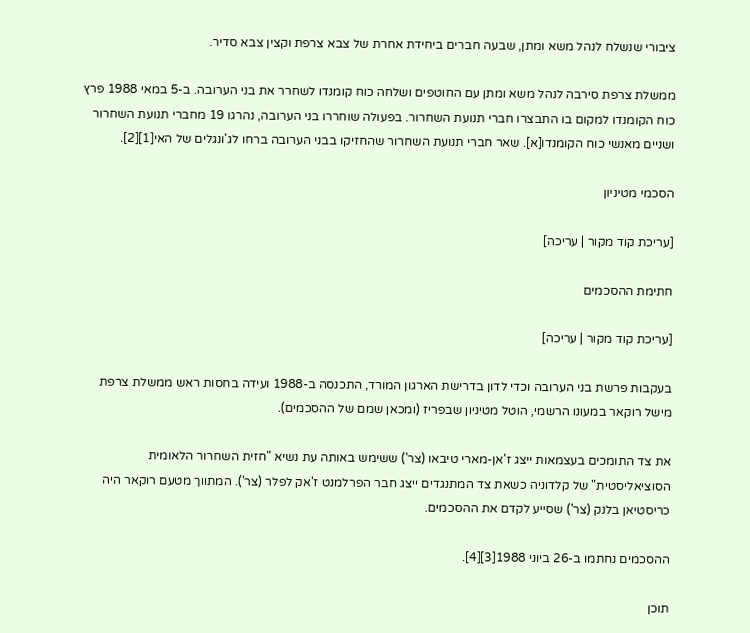ציבורי שנשלח לנהל משא ומתן, שבעה חברים ביחידת אחרת של צבא צרפת וקצין צבא סדיר.

ממשלת צרפת סירבה לנהל משא ומתן עם החוטפים ושלחה כוח קומנדו לשחרר את בני הערובה. ב-5 במאי 1988 פרץ כוח הקומנדו למקום בו התבצרו חברי תנועת השחרור. בפעולה שוחררו בני הערובה, נהרגו 19 מחברי תנועת השחרור ושניים מאנשי כוח הקומנדו[א]. שאר חברי תנועת השחרור שהחזיקו בבני הערובה ברחו לג'ונגלים של האי[1][2].

הסכמי מטיניון

[עריכת קוד מקור | עריכה]

חתימת ההסכמים

[עריכת קוד מקור | עריכה]

בעקבות פרשת בני הערובה וכדי לדון בדרישת הארגון המורד, התכנסה ב-1988 ועידה בחסות ראש ממשלת צרפת מישל רוקאר במעונו הרשמי, הוטל מטיניון שבפריז (ומכאן שמם של ההסכמים).

את צד התומכים בעצמאות ייצג ז'אן-מארי טיבאו (צר') ששימש באותה עת נשיא "חזית השחרור הלאומית הסוציאליסטית" של קלדוניה כשאת צד המתנגדים ייצג חבר הפרלמנט ז'אק לפלר (צר'). המתווך מטעם רוקאר היה כריסטיאן בלנק (צר') שסייע לקדם את ההסכמים.

ההסכמים נחתמו ב-26 ביוני 1988[3][4].

תוכן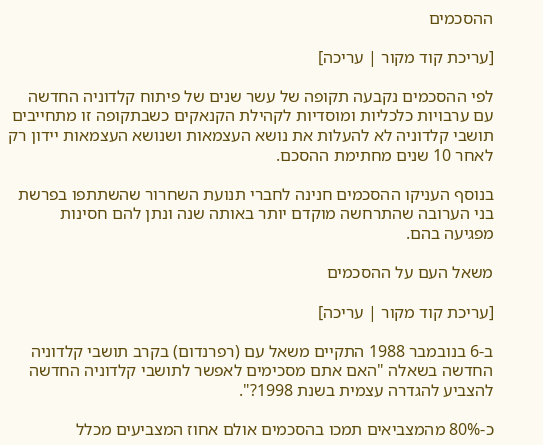ההסכמים

[עריכת קוד מקור | עריכה]

לפי ההסכמים נקבעה תקופה של עשר שנים של פיתוח קלדוניה החדשה עם ערבויות כלכליות ומוסדיות לקהילת הקנאקים כשבתקופה זו מתחייבים תושבי קלדוניה לא להעלות את נושא העצמאות ושנושא העצמאות יידון רק לאחר 10 שנים מחתימת ההסכם.

בנוסף העניקו ההסכמים חנינה לחברי תנועת השחרור שהשתתפו בפרשת בני הערובה שהתרחשה מוקדם יותר באותה שנה ונתן להם חסינות מפגיעה בהם.

משאל העם על ההסכמים

[עריכת קוד מקור | עריכה]

ב-6 בנובמבר 1988 התקיים משאל עם (רפרנדום) בקרב תושבי קלדוניה החדשה בשאלה "האם אתם מסכימים לאפשר לתושבי קלדוניה החדשה להצביע להגדרה עצמית בשנת 1998?".

כ-80% מהמצביאים תמכו בהסכמים אולם אחוז המצביעים מכלל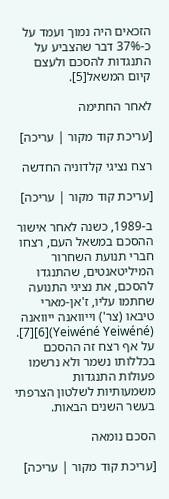הזכאים היה נמוך ועמד על כ-37% דבר שהצביע על התנגדות להסכם ולעצם קיום המשאל[5].

לאחר החתימה

[עריכת קוד מקור | עריכה]

רצח נציגי קלדוניה החדשה

[עריכת קוד מקור | עריכה]

ב-1989, כשנה לאחר אישור ההסכם במשאל העם, רצחו חברי תנועת השחרור המיליטאנטים, שהתנגדו להסכם, את נציגי התנועה שחתמו עליו, ז'אן-מארי טיבאו (צר') וייוואנה ייוואנה (Yeiwéné Yeiwéné)[6][7]. על אף רצח זה ההסכם בכללותו נשמר ולא נרשמו פעולות התנגדות משמעותיות לשלטון הצרפתי בעשר השנים הבאות.

הסכם נומאה

[עריכת קוד מקור | עריכה]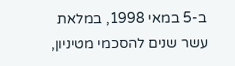ב-5 במאי 1998, במלאת עשר שנים להסכמי מטיניון,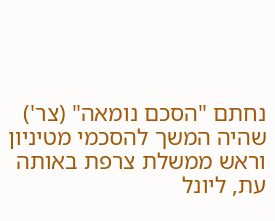נחתם "הסכם נומאה" (צר') שהיה המשך להסכמי מטיניון וראש ממשלת צרפת באותה עת, ליונל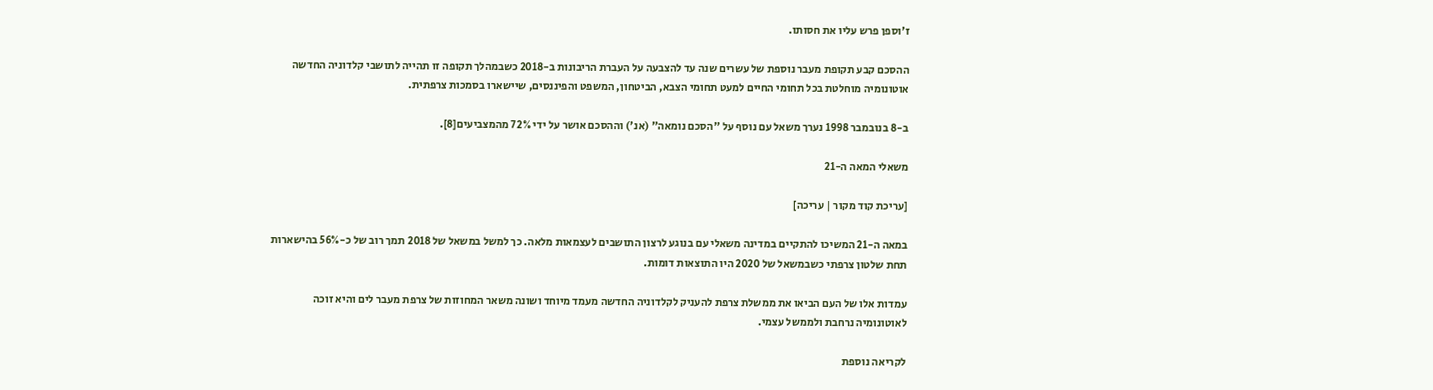ז'וספן פרש עליו את חסותו.

ההסכם קבע תקופת מעבר נוספת של עשרים שנה עד להצבעה על העברת הריבונות ב-2018 כשבמהלך תקופה זו תהייה לתושבי קלדוניה החדשה אוטונומיה מוחלטת בכל תחומי החיים למעט תחומי הצבא, הביטחון, המשפט והפיננסים, שיישארו בסמכות צרפתית.

ב-8 בנובמבר 1998 נערך משאל עם נוסף על "הסכם נומאה" (אנ') וההסכם אושר על ידי 72% מהמצביעים[8].

משאלי המאה ה-21

[עריכת קוד מקור | עריכה]

במאה ה-21 המשיכו להתקיים במדינה משאלי עם בנוגע לרצון התושבים לעצמאות מלאה. כך למשל במשאל של 2018 תמך רוב של כ-56% בהישארות תחת שלטון צרפתי כשבמשאל של 2020 היו התוצאות דומות.

עמדות אלו של העם הביאו את ממשלת צרפת להעניק לקלדוניה החדשה מעמד מיוחד ושונה משאר המחוזות של צרפת מעבר לים והיא זוכה לאוטונומיה נרחבת ולממשל עצמי.

לקריאה נוספת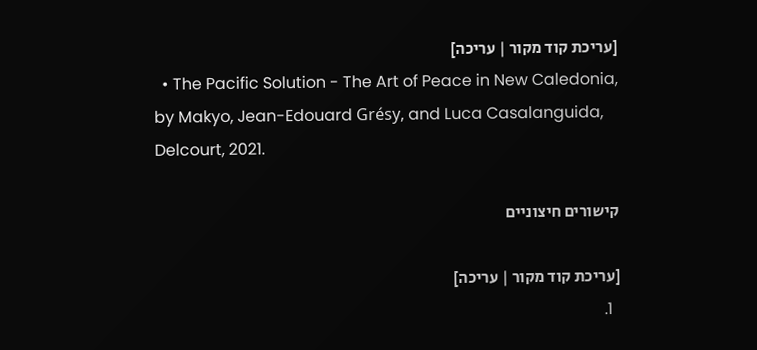[עריכת קוד מקור | עריכה]
  • The Pacific Solution - The Art of Peace in New Caledonia, by Makyo, Jean-Edouard Grésy, and Luca Casalanguida, Delcourt, 2021.

קישורים חיצוניים

[עריכת קוד מקור | עריכה]
  1.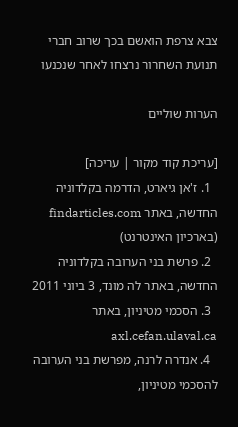צבא צרפת הואשם בכך שרוב חברי תנועת השחרור נרצחו לאחר שנכנעו

הערות שוליים

[עריכת קוד מקור | עריכה]
  1. ז'אן גיארט, הדרמה בקלדוניה החדשה, באתר findarticles.com (בארכיון האינטרנט)
  2. פרשת בני הערובה בקלדוניה החדשה, באתר לה מונד, 3 ביוני 2011
  3. הסכמי מטיניון, באתר axl.cefan.ulaval.ca
  4. אנדרה לרנה, מפרשת בני הערובה להסכמי מטיניון,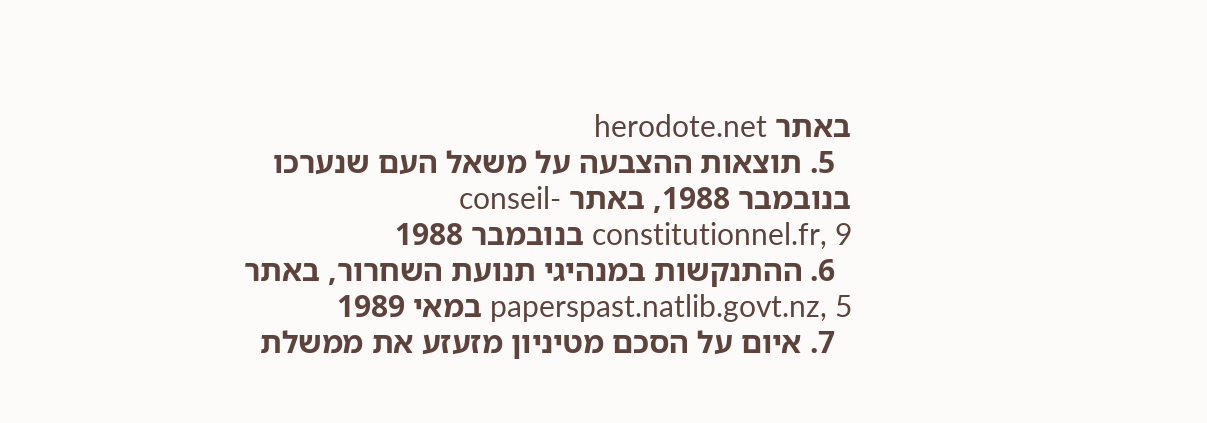באתר herodote.net
  5. תוצאות ההצבעה על משאל העם שנערכו בנובמבר 1988, באתר conseil-constitutionnel.fr, 9 בנובמבר 1988
  6. ההתנקשות במנהיגי תנועת השחרור, באתר paperspast.natlib.govt.nz, 5 במאי 1989
  7. איום על הסכם מטיניון מזעזע את ממשלת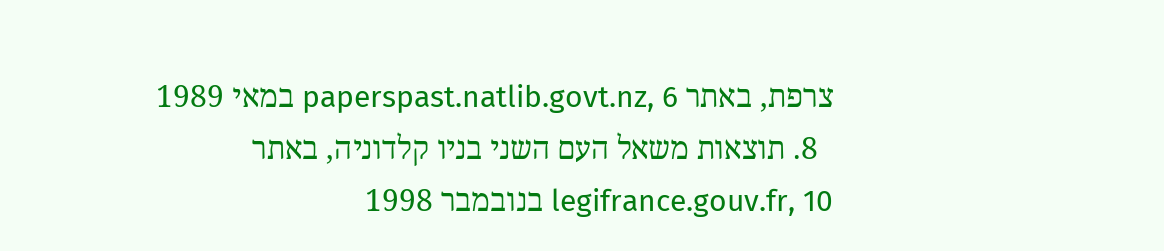צרפת, באתר paperspast.natlib.govt.nz, 6 במאי 1989
  8. תוצאות משאל העם השני בניו קלדוניה, באתר legifrance.gouv.fr, 10 בנובמבר 1998